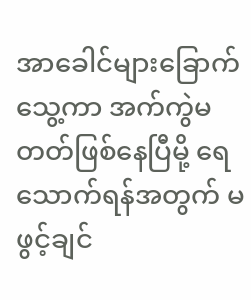အာခေါင်များခြောက်သွေ့ကာ အက်ကွဲမတတ်ဖြစ်နေပြီမို့ ရေသောက်ရန်အတွက် မဖွင့်ချင်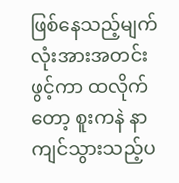ဖြစ်နေသည့်မျက်လုံးအားအတင်းဖွင့်ကာ ထလိုက်တော့ စူးကနဲ နာကျင်သွားသည့်ပ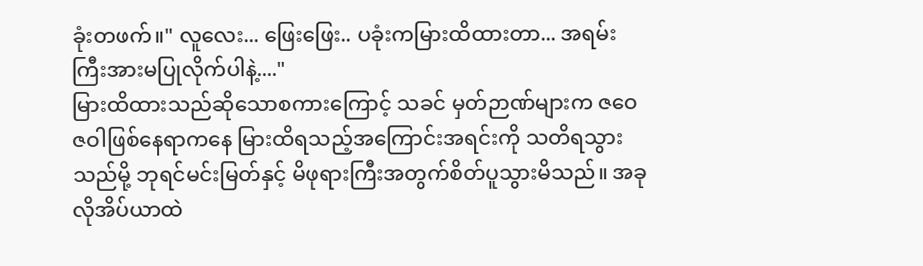ခုံးတဖက်။" လူလေး... ဖြေးဖြေး.. ပခုံးကမြားထိထားတာ... အရမ်းကြီးအားမပြုလိုက်ပါနဲ့...."
မြားထိထားသည်ဆိုသောစကားကြောင့် သခင် မှတ်ဉာဏ်များက ဇဝေဇဝါဖြစ်နေရာကနေ မြားထိရသည့်အကြောင်းအရင်းကို သတိရသွားသည်မို့ ဘုရင်မင်းမြတ်နှင့် မိဖုရားကြီးအတွက်စိတ်ပူသွားမိသည်။ အခုလိုအိပ်ယာထဲ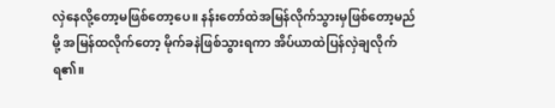လှဲနေလို့တော့မဖြစ်တော့ပေ။ နန်းတော်ထဲအမြန်လိုက်သွားမှဖြစ်တော့မည်မို့ အမြန်ထလိုက်တော့ မိုက်ခနဲဖြစ်သွားရကာ အိပ်ယာထဲပြန်လှဲချလိုက်ရ၏။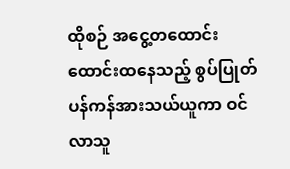ထိုစဉ် အငွေ့တထောင်းထောင်းထနေသည့် စွပ်ပြုတ်ပန်ကန်အားသယ်ယူကာ ဝင်လာသူ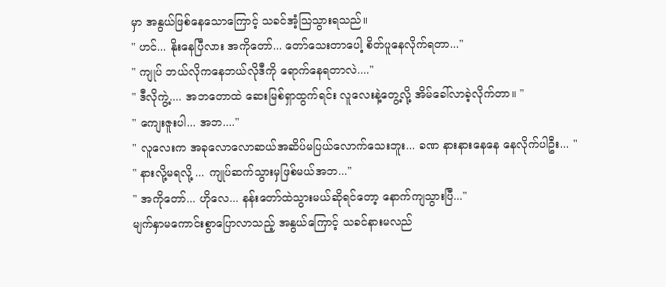မှာ အနွယ်ဖြစ်နေသောကြောင့် သခင်အံ့သြသွားရသည်။
" ဟင်... နိုးနေပြီလား အကိုတော်... တော်သေးတာပေါ့ စိတ်ပူနေလိုက်ရတာ..."
" ကျုပ် ဘယ်လိုကနေဘယ်လိုဒီကို ရောက်နေရတာလဲ...."
" ဒီလိုကွဲ့.... အဘတောထဲ ဆေးမြစ်ရှာထွက်ရင်း လူလေးနဲ့တွေ့လို့ အိမ်ခေါ်လာခဲ့လိုက်တာ။ "
" ကျေးဇူးပါ... အဘ...."
" လူလေးက အခုလောလောဆယ်အဆိပ်မပြယ်လောက်သေးဘူး... ခဏ နားနားနေနေ နေလိုက်ပါဦး... "
" နားလို့မရလို့ ... ကျုပ်ဆက်သွားမှဖြစ်မယ်အဘ..."
" အကိုတော်... ဟိုလေ... နန်းတော်ထဲသွားမယ်ဆိုရင်တော့ နောက်ကျသွားပြီ..."
မျက်နှာမကောင်းစွာပြောလာသည့် အနွယ်ကြောင့် သခင်နားမလည်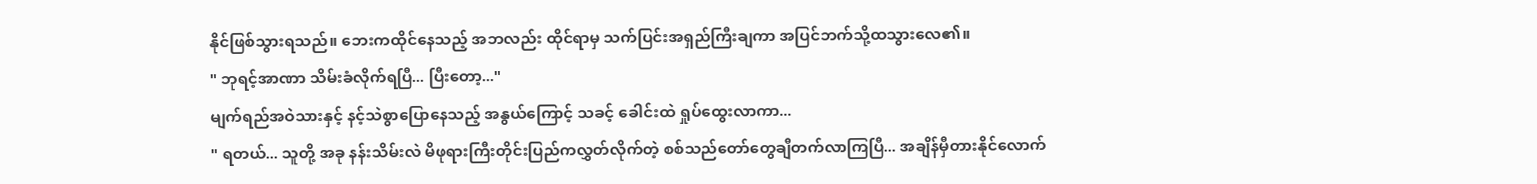နိုင်ဖြစ်သွားရသည်။ ဘေးကထိုင်နေသည့် အဘလည်း ထိုင်ရာမှ သက်ပြင်းအရှည်ကြီးချကာ အပြင်ဘက်သို့ထသွားလေ၏။
" ဘုရင့်အာဏာ သိမ်းခံလိုက်ရပြီ... ပြီးတော့..."
မျက်ရည်အဝဲသားနှင့် နင့်သဲစွာပြောနေသည့် အနွယ်ကြောင့် သခင့် ခေါင်းထဲ ရှုပ်ထွေးလာကာ...
" ရတယ်... သူတို့ အခု နန်းသိမ်းလဲ မိဖုရားကြီးတိုင်းပြည်ကလွှတ်လိုက်တဲ့ စစ်သည်တော်တွေချီတက်လာကြပြီ... အချိန်မှီတားနိုင်လောက်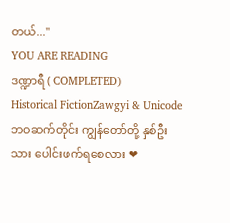တယ်..."
YOU ARE READING
ဒဏ္ဍာရီ ( COMPLETED)
Historical FictionZawgyi & Unicode ဘဝဆက်တိုင်း ကျွန်တော်တို့ နှစ်ဦးသား ပေါင်းဖက်ရစေလား ❤